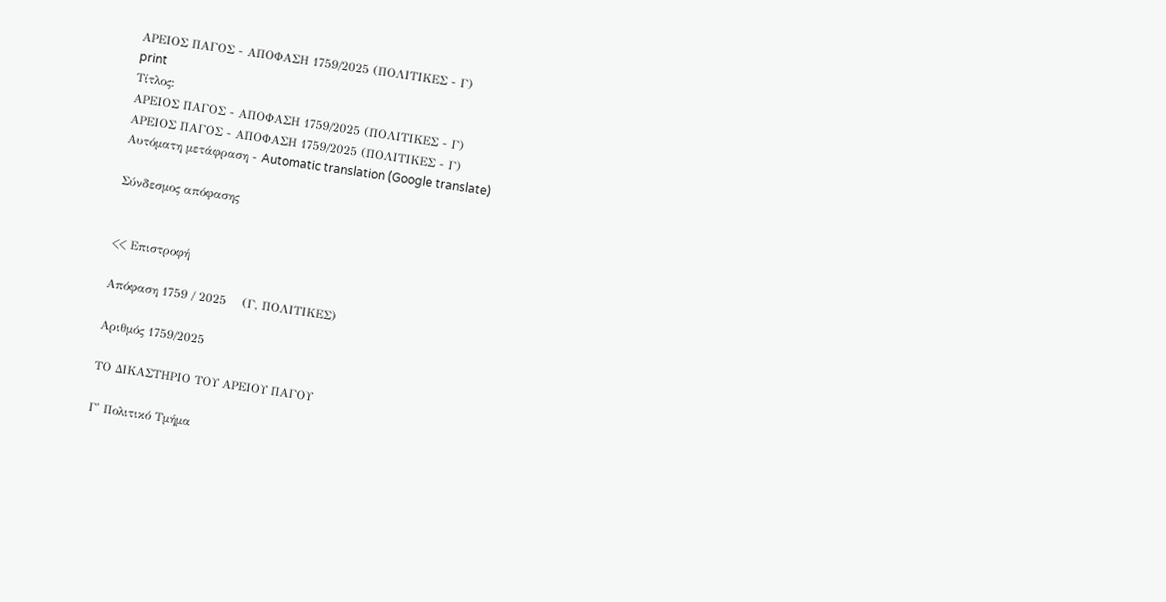ΑΡΕΙΟΣ ΠΑΓΟΣ - ΑΠΟΦΑΣΗ 1759/2025 (ΠΟΛΙΤΙΚΕΣ - Γ)
print
Τίτλος:
ΑΡΕΙΟΣ ΠΑΓΟΣ - ΑΠΟΦΑΣΗ 1759/2025 (ΠΟΛΙΤΙΚΕΣ - Γ)
ΑΡΕΙΟΣ ΠΑΓΟΣ - ΑΠΟΦΑΣΗ 1759/2025 (ΠΟΛΙΤΙΚΕΣ - Γ)
Αυτόματη μετάφραση - Automatic translation (Google translate)

Σύνδεσμος απόφασης


<< Επιστροφή

Απόφαση 1759 / 2025    (Γ, ΠΟΛΙΤΙΚΕΣ)

Αριθμός 1759/2025

ΤΟ ΔΙΚΑΣΤΗΡΙΟ ΤΟΥ ΑΡΕΙΟΥ ΠΑΓΟΥ

Γ' Πολιτικό Τμήμα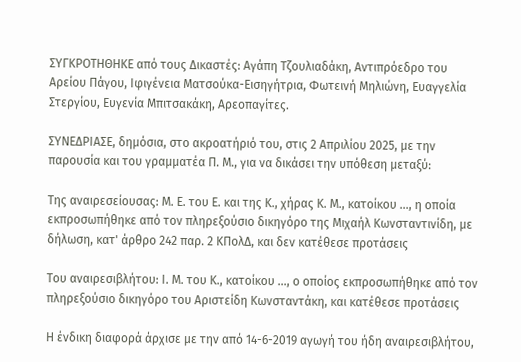ΣΥΓΚΡΟΤΗΘΗΚΕ από τους Δικαστές: Αγάπη Τζουλιαδάκη, Αντιπρόεδρο του Αρείου Πάγου, Ιφιγένεια Ματσούκα-Εισηγήτρια, Φωτεινή Μηλιώνη, Ευαγγελία Στεργίου, Ευγενία Μπιτσακάκη, Αρεοπαγίτες.

ΣΥΝΕΔΡΙΑΣΕ, δημόσια, στο ακροατήριό του, στις 2 Απριλίου 2025, με την παρουσία και του γραμματέα Π. Μ., για να δικάσει την υπόθεση μεταξύ:

Της αναιρεσείουσας: Μ. Ε. του Ε. και της Κ., χήρας Κ. Μ., κατοίκου ..., η οποία εκπροσωπήθηκε από τον πληρεξούσιο δικηγόρο της Μιχαήλ Κωνσταντινίδη, με δήλωση, κατ' άρθρο 242 παρ. 2 ΚΠολΔ, και δεν κατέθεσε προτάσεις

Του αναιρεσιβλήτου: Ι. Μ. του Κ., κατοίκου ..., ο οποίος εκπροσωπήθηκε από τον πληρεξούσιο δικηγόρο του Αριστείδη Κωνσταντάκη, και κατέθεσε προτάσεις

Η ένδικη διαφορά άρχισε με την από 14-6-2019 αγωγή του ήδη αναιρεσιβλήτου,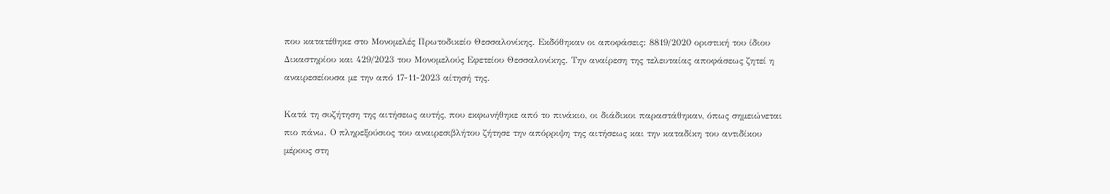που κατατέθηκε στο Μονομελές Πρωτοδικείο Θεσσαλονίκης. Εκδόθηκαν οι αποφάσεις: 8819/2020 οριστική του ίδιου Δικαστηρίου και 429/2023 του Μονομελούς Εφετείου Θεσσαλονίκης. Την αναίρεση της τελευταίας αποφάσεως ζητεί η αναιρεσείουσα με την από 17-11-2023 αίτησή της.

Κατά τη συζήτηση της αιτήσεως αυτής, που εκφωνήθηκε από το πινάκιο, οι διάδικοι παραστάθηκαν, όπως σημειώνεται πιο πάνω. Ο πληρεξούσιος του αναιρεσιβλήτου ζήτησε την απόρριψη της αιτήσεως και την καταδίκη του αντιδίκου μέρους στη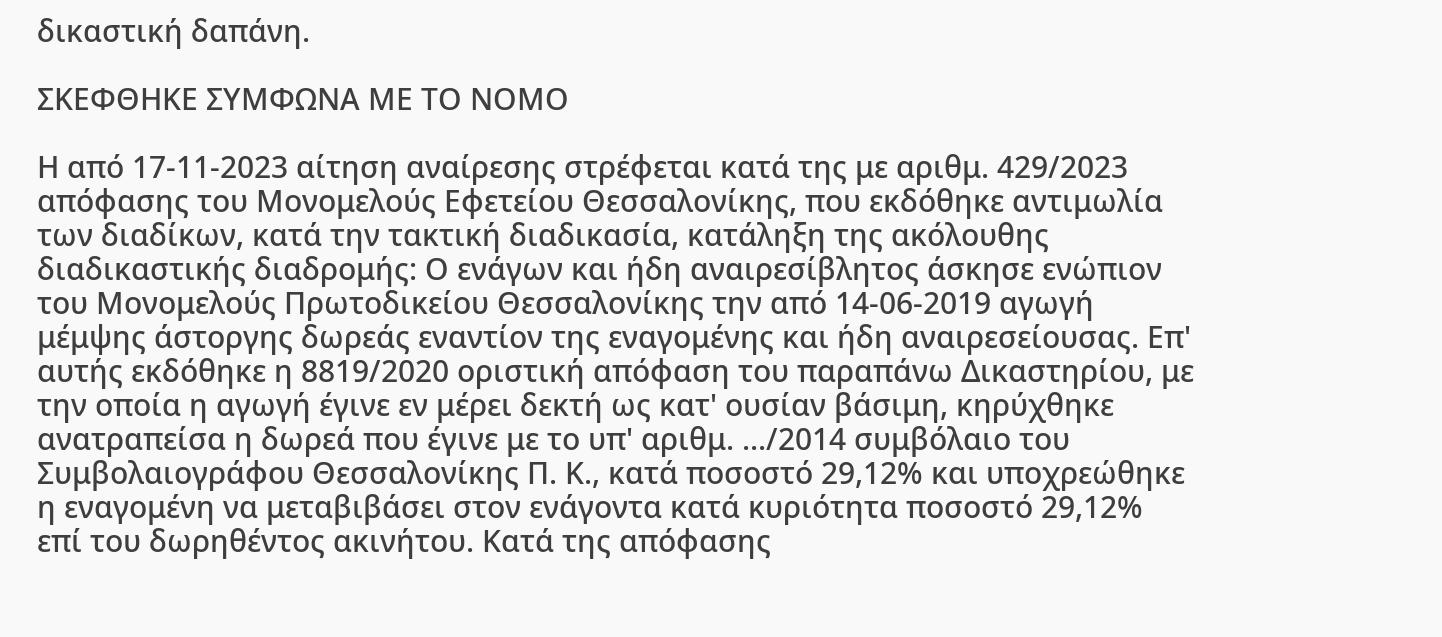δικαστική δαπάνη.

ΣΚΕΦΘΗΚΕ ΣΥΜΦΩΝΑ ΜΕ ΤΟ ΝΟΜΟ

Η από 17-11-2023 αίτηση αναίρεσης στρέφεται κατά της με αριθμ. 429/2023 απόφασης του Μονομελούς Εφετείου Θεσσαλονίκης, που εκδόθηκε αντιμωλία των διαδίκων, κατά την τακτική διαδικασία, κατάληξη της ακόλουθης διαδικαστικής διαδρομής: Ο ενάγων και ήδη αναιρεσίβλητος άσκησε ενώπιον του Μονομελούς Πρωτοδικείου Θεσσαλονίκης την από 14-06-2019 αγωγή μέμψης άστοργης δωρεάς εναντίον της εναγομένης και ήδη αναιρεσείουσας. Επ' αυτής εκδόθηκε η 8819/2020 οριστική απόφαση του παραπάνω Δικαστηρίου, με την οποία η αγωγή έγινε εν μέρει δεκτή ως κατ' ουσίαν βάσιμη, κηρύχθηκε ανατραπείσα η δωρεά που έγινε με το υπ' αριθμ. .../2014 συμβόλαιο του Συμβολαιογράφου Θεσσαλονίκης Π. Κ., κατά ποσοστό 29,12% και υποχρεώθηκε η εναγομένη να μεταβιβάσει στον ενάγοντα κατά κυριότητα ποσοστό 29,12% επί του δωρηθέντος ακινήτου. Κατά της απόφασης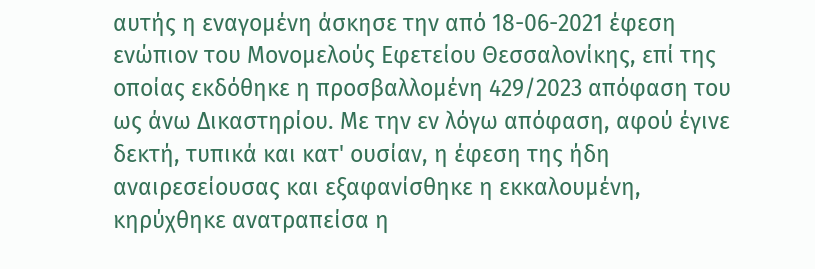αυτής η εναγομένη άσκησε την από 18-06-2021 έφεση ενώπιον του Μονομελούς Εφετείου Θεσσαλονίκης, επί της οποίας εκδόθηκε η προσβαλλομένη 429/2023 απόφαση του ως άνω Δικαστηρίου. Με την εν λόγω απόφαση, αφού έγινε δεκτή, τυπικά και κατ' ουσίαν, η έφεση της ήδη αναιρεσείουσας και εξαφανίσθηκε η εκκαλουμένη, κηρύχθηκε ανατραπείσα η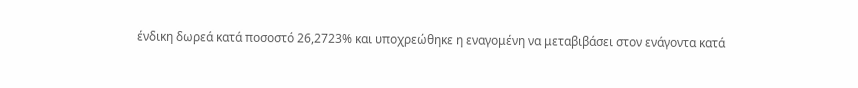ένδικη δωρεά κατά ποσοστό 26,2723% και υποχρεώθηκε η εναγομένη να μεταβιβάσει στον ενάγοντα κατά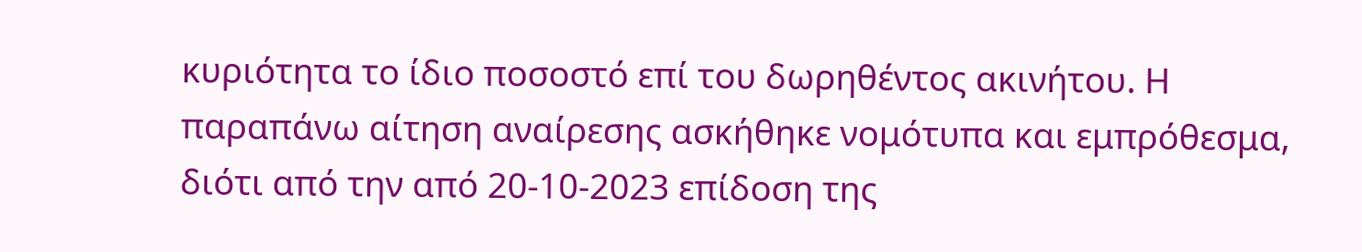κυριότητα το ίδιο ποσοστό επί του δωρηθέντος ακινήτου. Η παραπάνω αίτηση αναίρεσης ασκήθηκε νομότυπα και εμπρόθεσμα, διότι από την από 20-10-2023 επίδοση της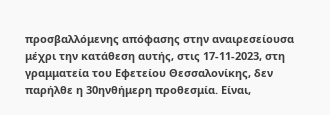προσβαλλόμενης απόφασης στην αναιρεσείουσα μέχρι την κατάθεση αυτής, στις 17-11-2023, στη γραμματεία του Εφετείου Θεσσαλονίκης, δεν παρήλθε η 30ηνθήμερη προθεσμία. Είναι,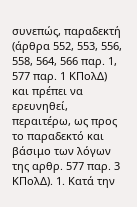συνεπώς, παραδεκτή (άρθρα 552, 553, 556, 558, 564, 566 παρ. 1, 577 παρ. 1 ΚΠολΔ) και πρέπει να ερευνηθεί, περαιτέρω, ως προς το παραδεκτό και βάσιμο των λόγων της αρθρ. 577 παρ. 3 ΚΠολΔ). 1. Κατά την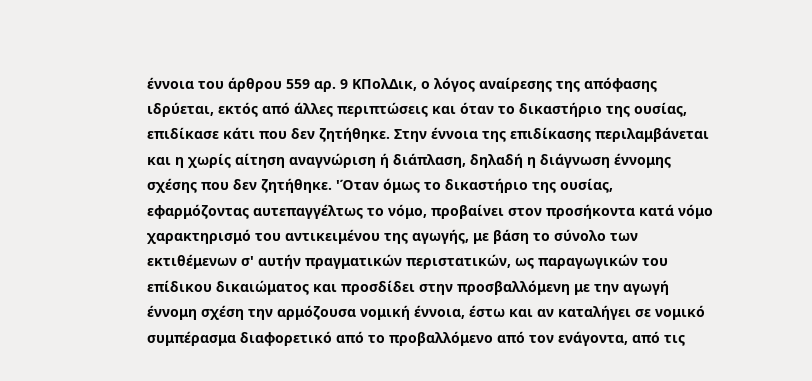έννοια του άρθρου 559 αρ. 9 ΚΠολΔικ, ο λόγος αναίρεσης της απόφασης ιδρύεται, εκτός από άλλες περιπτώσεις και όταν το δικαστήριο της ουσίας, επιδίκασε κάτι που δεν ζητήθηκε. Στην έννοια της επιδίκασης περιλαμβάνεται και η χωρίς αίτηση αναγνώριση ή διάπλαση, δηλαδή η διάγνωση έννομης σχέσης που δεν ζητήθηκε. 'Όταν όμως το δικαστήριο της ουσίας, εφαρμόζοντας αυτεπαγγέλτως το νόμο, προβαίνει στον προσήκοντα κατά νόμο χαρακτηρισμό του αντικειμένου της αγωγής, με βάση το σύνολο των εκτιθέμενων σ' αυτήν πραγματικών περιστατικών, ως παραγωγικών του επίδικου δικαιώματος και προσδίδει στην προσβαλλόμενη με την αγωγή έννομη σχέση την αρμόζουσα νομική έννοια, έστω και αν καταλήγει σε νομικό συμπέρασμα διαφορετικό από το προβαλλόμενο από τον ενάγοντα, από τις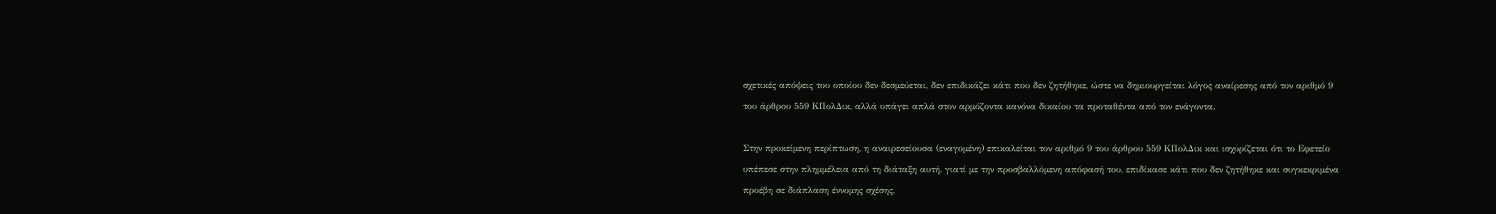σχετικές απόψεις του οποίου δεν δεσμεύεται, δεν επιδικάζει κάτι που δεν ζητήθηκε, ώστε να δημιουργείται λόγος αναίρεσης από τον αριθμό 9 του άρθρου 559 ΚΠολΔικ, αλλά υπάγει απλά στον αρμόζοντα κανόνα δικαίου τα προταθέντα από τον ενάγοντα.

Στην προκείμενη περίπτωση, η αναιρεσείουσα (εναγομένη) επικαλείται τον αριθμό 9 του άρθρου 559 ΚΠολΔικ και ισχυρίζεται ότι το Εφετείο υπέπεσε στην πλημμέλεια από τη διάταξη αυτή, γιατί με την προσβαλλόμενη απόφασή του, επιδίκασε κάτι που δεν ζητήθηκε και συγκεκριμένα προέβη σε διάπλαση έννομης σχέσης,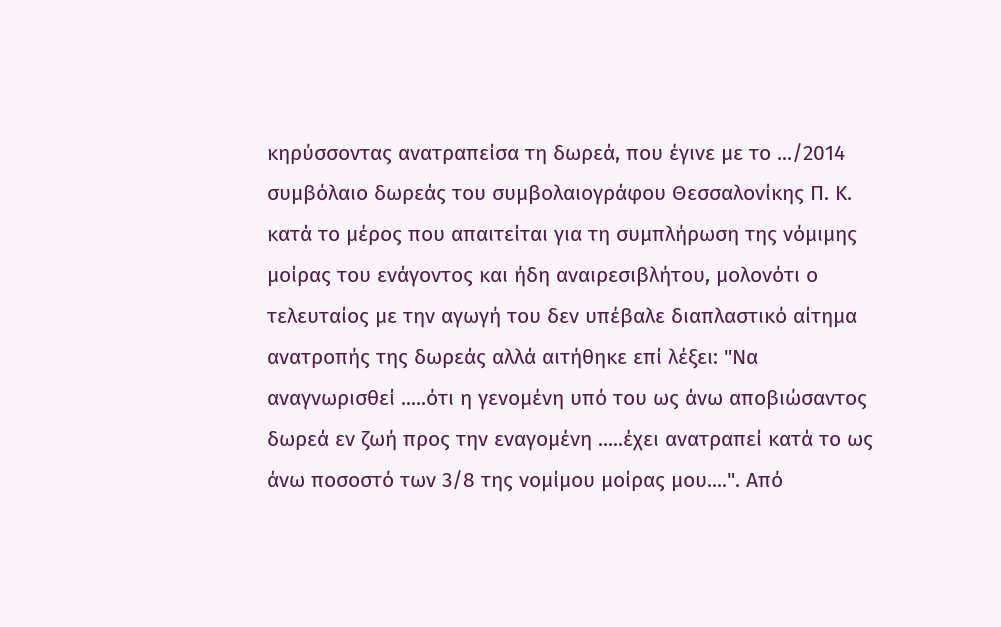κηρύσσοντας ανατραπείσα τη δωρεά, που έγινε με το .../2014 συμβόλαιο δωρεάς του συμβολαιογράφου Θεσσαλονίκης Π. Κ. κατά το μέρος που απαιτείται για τη συμπλήρωση της νόμιμης μοίρας του ενάγοντος και ήδη αναιρεσιβλήτου, μολονότι ο τελευταίος με την αγωγή του δεν υπέβαλε διαπλαστικό αίτημα ανατροπής της δωρεάς αλλά αιτήθηκε επί λέξει: "Να αναγνωρισθεί .....ότι η γενομένη υπό του ως άνω αποβιώσαντος δωρεά εν ζωή προς την εναγομένη .....έχει ανατραπεί κατά το ως άνω ποσοστό των 3/8 της νομίμου μοίρας μου....". Από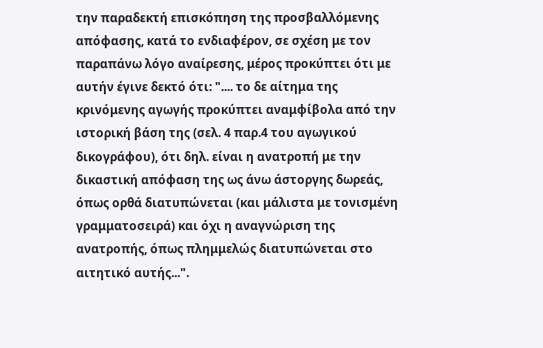την παραδεκτή επισκόπηση της προσβαλλόμενης απόφασης, κατά το ενδιαφέρον, σε σχέση με τον παραπάνω λόγο αναίρεσης, μέρος προκύπτει ότι με αυτήν έγινε δεκτό ότι: ".... το δε αίτημα της κρινόμενης αγωγής προκύπτει αναμφίβολα από την ιστορική βάση της (σελ. 4 παρ.4 του αγωγικού δικογράφου), ότι δηλ. είναι η ανατροπή με την δικαστική απόφαση της ως άνω άστοργης δωρεάς, όπως ορθά διατυπώνεται (και μάλιστα με τονισμένη γραμματοσειρά) και όχι η αναγνώριση της ανατροπής, όπως πλημμελώς διατυπώνεται στο αιτητικό αυτής...".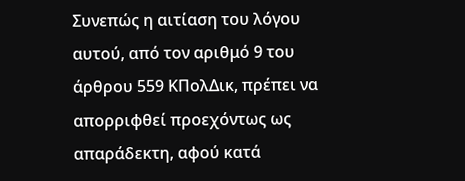Συνεπώς η αιτίαση του λόγου αυτού, από τον αριθμό 9 του άρθρου 559 ΚΠολΔικ, πρέπει να απορριφθεί προεχόντως ως απαράδεκτη, αφού κατά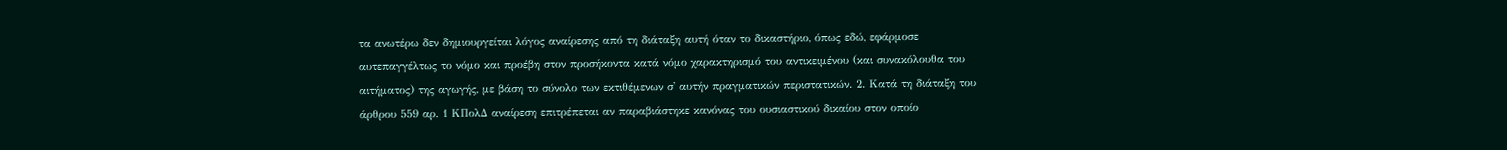τα ανωτέρω δεν δημιουργείται λόγος αναίρεσης από τη διάταξη αυτή όταν το δικαστήριο, όπως εδώ, εφάρμοσε αυτεπαγγέλτως το νόμο και προέβη στον προσήκοντα κατά νόμο χαρακτηρισμό του αντικειμένου (και συνακόλουθα του αιτήματος) της αγωγής, με βάση το σύνολο των εκτιθέμενων σ' αυτήν πραγματικών περιστατικών. 2. Κατά τη διάταξη του άρθρου 559 αρ. 1 ΚΠολΔ αναίρεση επιτρέπεται αν παραβιάστηκε κανόνας του ουσιαστικού δικαίου στον οποίο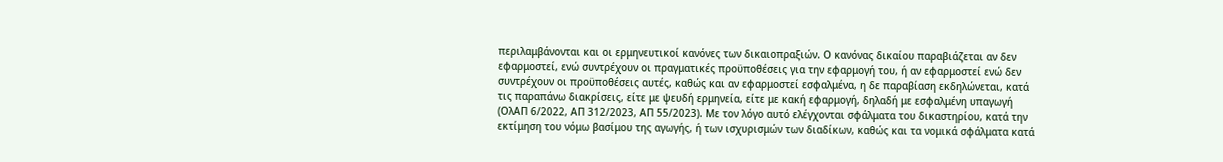περιλαμβάνονται και οι ερμηνευτικοί κανόνες των δικαιοπραξιών. Ο κανόνας δικαίου παραβιάζεται αν δεν εφαρμοστεί, ενώ συντρέχουν οι πραγματικές προϋποθέσεις για την εφαρμογή του, ή αν εφαρμοστεί ενώ δεν συντρέχουν οι προϋποθέσεις αυτές, καθώς και αν εφαρμοστεί εσφαλμένα, η δε παραβίαση εκδηλώνεται, κατά τις παραπάνω διακρίσεις, είτε με ψευδή ερμηνεία, είτε με κακή εφαρμογή, δηλαδή με εσφαλμένη υπαγωγή (ΟλΑΠ 6/2022, ΑΠ 312/2023, ΑΠ 55/2023). Με τον λόγο αυτό ελέγχονται σφάλματα του δικαστηρίου, κατά την εκτίμηση του νόμω βασίμου της αγωγής, ή των ισχυρισμών των διαδίκων, καθώς και τα νομικά σφάλματα κατά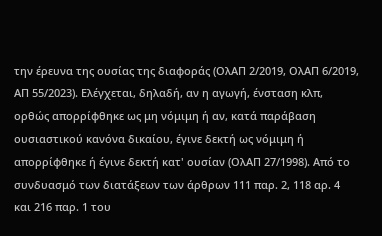την έρευνα της ουσίας της διαφοράς (ΟλΑΠ 2/2019, ΟλΑΠ 6/2019, ΑΠ 55/2023). Ελέγχεται, δηλαδή, αν η αγωγή, ένσταση κλπ, ορθώς απορρίφθηκε ως μη νόμιμη ή αν, κατά παράβαση ουσιαστικού κανόνα δικαίου, έγινε δεκτή ως νόμιμη ή απορρίφθηκε ή έγινε δεκτή κατ' ουσίαν (ΟλΑΠ 27/1998). Από το συνδυασμό των διατάξεων των άρθρων 111 παρ. 2, 118 αρ. 4 και 216 παρ. 1 του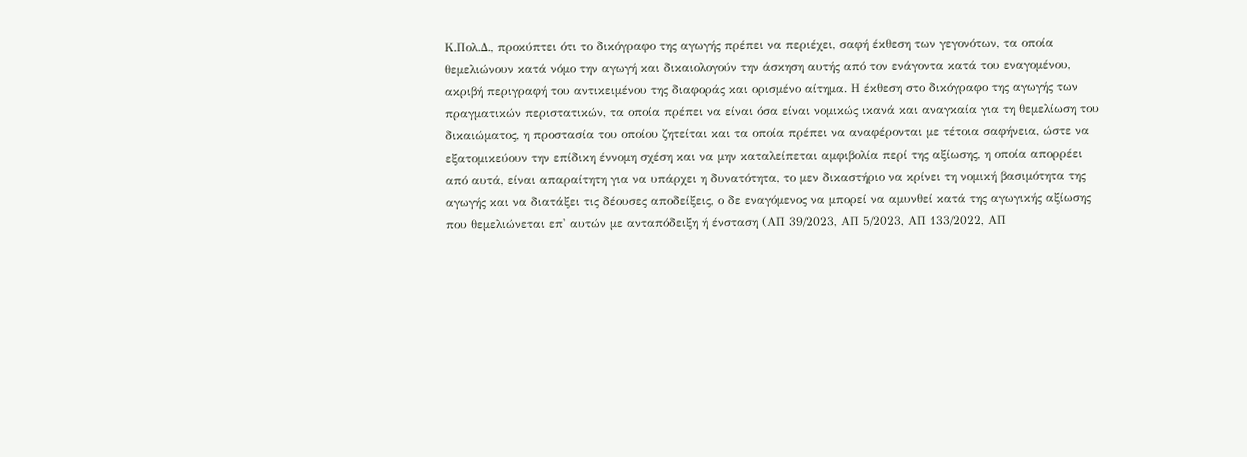Κ.Πολ.Δ., προκύπτει ότι το δικόγραφο της αγωγής πρέπει να περιέχει, σαφή έκθεση των γεγονότων, τα οποία θεμελιώνουν κατά νόμο την αγωγή και δικαιολογούν την άσκηση αυτής από τον ενάγοντα κατά του εναγομένου, ακριβή περιγραφή του αντικειμένου της διαφοράς και ορισμένο αίτημα. Η έκθεση στο δικόγραφο της αγωγής των πραγματικών περιστατικών, τα οποία πρέπει να είναι όσα είναι νομικώς ικανά και αναγκαία για τη θεμελίωση του δικαιώματος, η προστασία του οποίου ζητείται και τα οποία πρέπει να αναφέρονται με τέτοια σαφήνεια, ώστε να εξατομικεύουν την επίδικη έννομη σχέση και να μην καταλείπεται αμφιβολία περί της αξίωσης, η οποία απορρέει από αυτά, είναι απαραίτητη για να υπάρχει η δυνατότητα, το μεν δικαστήριο να κρίνει τη νομική βασιμότητα της αγωγής και να διατάξει τις δέουσες αποδείξεις, ο δε εναγόμενος να μπορεί να αμυνθεί κατά της αγωγικής αξίωσης που θεμελιώνεται επ' αυτών με ανταπόδειξη ή ένσταση (ΑΠ 39/2023, ΑΠ 5/2023, ΑΠ 133/2022, ΑΠ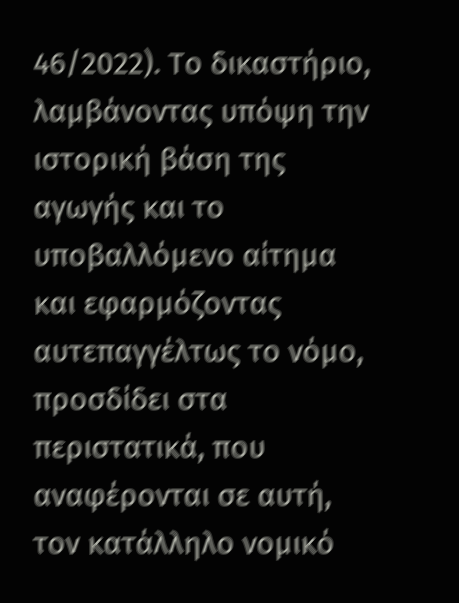46/2022). Το δικαστήριο, λαμβάνοντας υπόψη την ιστορική βάση της αγωγής και το υποβαλλόμενο αίτημα και εφαρμόζοντας αυτεπαγγέλτως το νόμο, προσδίδει στα περιστατικά, που αναφέρονται σε αυτή, τον κατάλληλο νομικό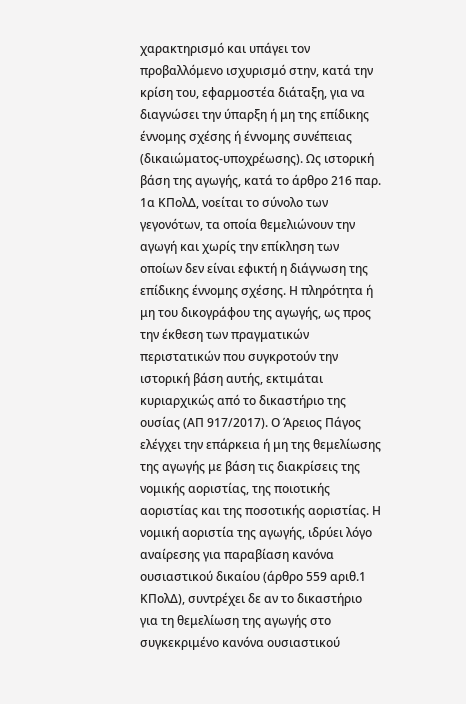χαρακτηρισμό και υπάγει τον προβαλλόμενο ισχυρισμό στην, κατά την κρίση του, εφαρμοστέα διάταξη, για να διαγνώσει την ύπαρξη ή μη της επίδικης έννομης σχέσης ή έννομης συνέπειας (δικαιώματος-υποχρέωσης). Ως ιστορική βάση της αγωγής, κατά το άρθρο 216 παρ. 1α ΚΠολΔ, νοείται το σύνολο των γεγονότων, τα οποία θεμελιώνουν την αγωγή και χωρίς την επίκληση των οποίων δεν είναι εφικτή η διάγνωση της επίδικης έννομης σχέσης. Η πληρότητα ή μη του δικογράφου της αγωγής, ως προς την έκθεση των πραγματικών περιστατικών που συγκροτούν την ιστορική βάση αυτής, εκτιμάται κυριαρχικώς από το δικαστήριο της ουσίας (ΑΠ 917/2017). Ο Άρειος Πάγος ελέγχει την επάρκεια ή μη της θεμελίωσης της αγωγής με βάση τις διακρίσεις της νομικής αοριστίας, της ποιοτικής αοριστίας και της ποσοτικής αοριστίας. Η νομική αοριστία της αγωγής, ιδρύει λόγο αναίρεσης για παραβίαση κανόνα ουσιαστικού δικαίου (άρθρο 559 αριθ.1 ΚΠολΔ), συντρέχει δε αν το δικαστήριο για τη θεμελίωση της αγωγής στο συγκεκριμένο κανόνα ουσιαστικού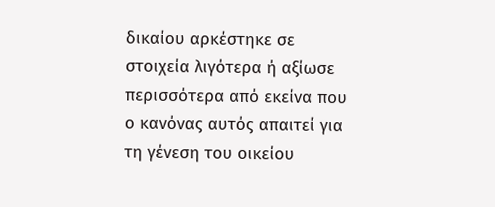δικαίου αρκέστηκε σε στοιχεία λιγότερα ή αξίωσε περισσότερα από εκείνα που ο κανόνας αυτός απαιτεί για τη γένεση του οικείου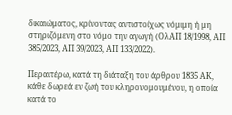δικαιώματος, κρίνοντας αντιστοίχως νόμιμη ή μη στηριζόμενη στο νόμο την αγωγή (ΟλΑΠ 18/1998, ΑΠ 385/2023, ΑΠ 39/2023, ΑΠ 133/2022).

Περαιτέρω, κατά τη διάταξη του άρθρου 1835 ΑΚ, κάθε δωρεά εν ζωή του κληρονομουμένου, η οποία κατά το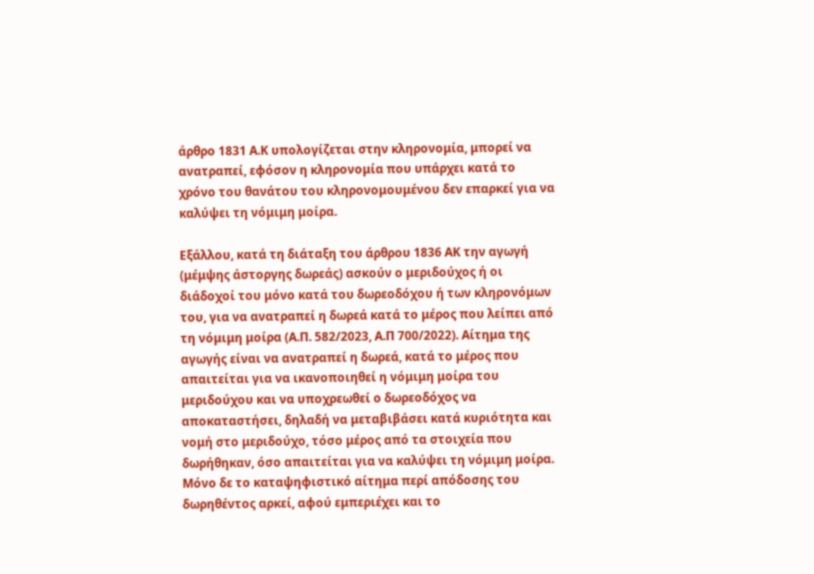άρθρο 1831 Α.Κ υπολογίζεται στην κληρονομία, μπορεί να ανατραπεί, εφόσον η κληρονομία που υπάρχει κατά το χρόνο του θανάτου του κληρονομουμένου δεν επαρκεί για να καλύψει τη νόμιμη μοίρα.

Εξάλλου, κατά τη διάταξη του άρθρου 1836 ΑΚ την αγωγή (μέμψης άστοργης δωρεάς) ασκούν ο μεριδούχος ή οι διάδοχοί του μόνο κατά του δωρεοδόχου ή των κληρονόμων του, για να ανατραπεί η δωρεά κατά το μέρος που λείπει από τη νόμιμη μοίρα (Α.Π. 582/2023, Α.Π 700/2022). Αίτημα της αγωγής είναι να ανατραπεί η δωρεά, κατά το μέρος που απαιτείται για να ικανοποιηθεί η νόμιμη μοίρα του μεριδούχου και να υποχρεωθεί ο δωρεοδόχος να αποκαταστήσει, δηλαδή να μεταβιβάσει κατά κυριότητα και νομή στο μεριδούχο, τόσο μέρος από τα στοιχεία που δωρήθηκαν, όσο απαιτείται για να καλύψει τη νόμιμη μοίρα. Μόνο δε το καταψηφιστικό αίτημα περί απόδοσης του δωρηθέντος αρκεί, αφού εμπεριέχει και το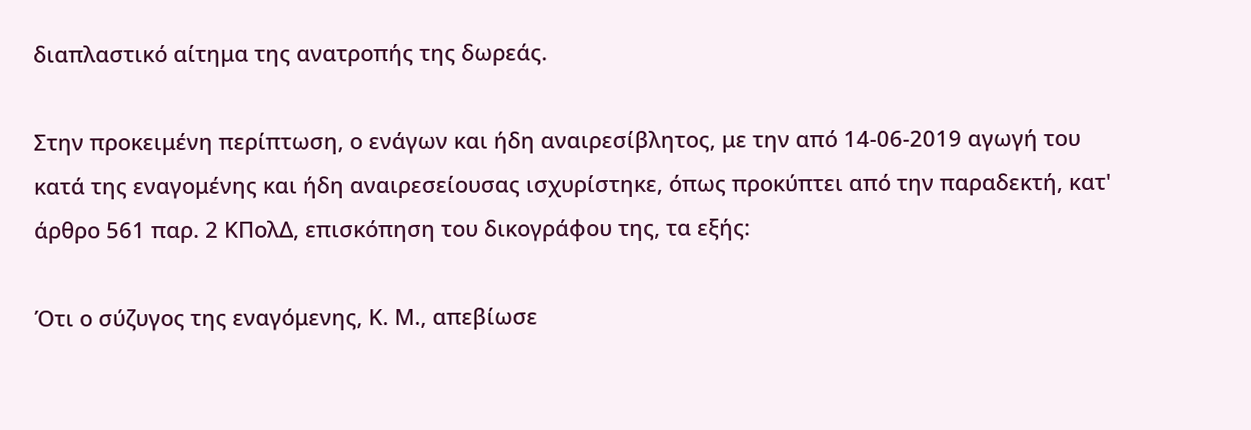διαπλαστικό αίτημα της ανατροπής της δωρεάς.

Στην προκειμένη περίπτωση, ο ενάγων και ήδη αναιρεσίβλητος, με την από 14-06-2019 αγωγή του κατά της εναγομένης και ήδη αναιρεσείουσας ισχυρίστηκε, όπως προκύπτει από την παραδεκτή, κατ' άρθρο 561 παρ. 2 ΚΠολΔ, επισκόπηση του δικογράφου της, τα εξής:

Ότι ο σύζυγος της εναγόμενης, Κ. Μ., απεβίωσε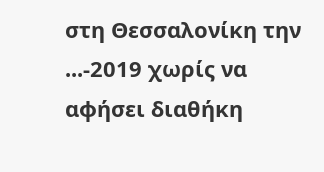στη Θεσσαλονίκη την ...-2019 χωρίς να αφήσει διαθήκη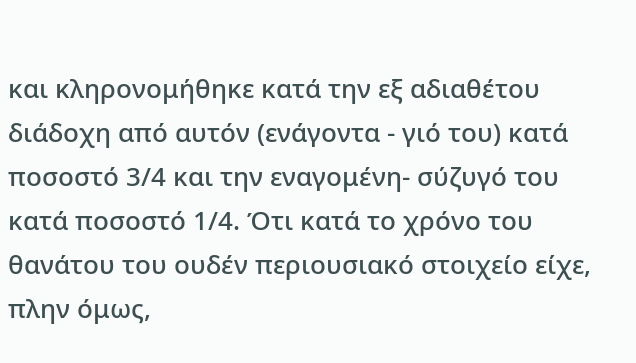και κληρονομήθηκε κατά την εξ αδιαθέτου διάδοχη από αυτόν (ενάγοντα - γιό του) κατά ποσοστό 3/4 και την εναγομένη- σύζυγό του κατά ποσοστό 1/4. Ότι κατά το χρόνο του θανάτου του ουδέν περιουσιακό στοιχείο είχε, πλην όμως,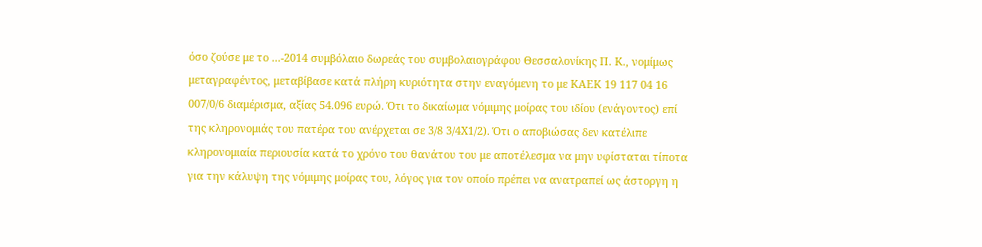όσο ζούσε με το ...-2014 συμβόλαιο δωρεάς του συμβολαιογράφου Θεσσαλονίκης Π. Κ., νομίμως μεταγραφέντος, μεταβίβασε κατά πλήρη κυριότητα στην εναγόμενη το με ΚΑΕΚ 19 117 04 16 007/0/6 διαμέρισμα, αξίας 54.096 ευρώ. Ότι το δικαίωμα νόμιμης μοίρας του ιδίου (ενάγοντος) επί της κληρονομιάς του πατέρα του ανέρχεται σε 3/8 3/4Χ1/2). Ότι ο αποβιώσας δεν κατέλιπε κληρονομιαία περιουσία κατά το χρόνο του θανάτου του με αποτέλεσμα να μην υφίσταται τίποτα για την κάλυψη της νόμιμης μοίρας του, λόγος για τον οποίο πρέπει να ανατραπεί ως άστοργη η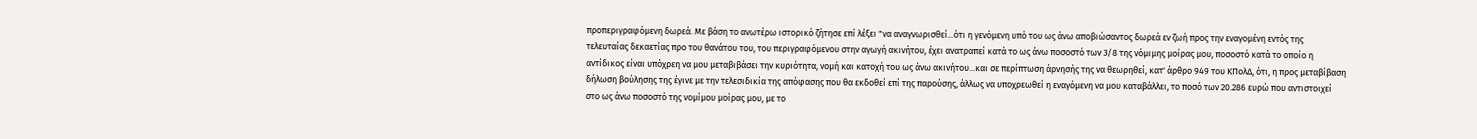προπεριγραφόμενη δωρεά. Με βάση το ανωτέρω ιστορικό ζήτησε επί λέξει "να αναγνωρισθεί...ότι η γενόμενη υπό του ως άνω αποβιώσαντος δωρεά εν ζωή προς την εναγομένη εντός της τελευταίας δεκαετίας προ του θανάτου του, του περιγραφόμενου στην αγωγή ακινήτου, έχει ανατραπεί κατά το ως άνω ποσοστό των 3/8 της νόμιμης μοίρας μου, ποσοστό κατά το οποίο η αντίδικος είναι υπόχρεη να μου μεταβιβάσει την κυριότητα, νομή και κατοχή του ως άνω ακινήτου...και σε περίπτωση άρνησής της να θεωρηθεί, κατ' άρθρο 949 του ΚΠολΔ, ότι, η προς μεταβίβαση δήλωση βούλησης της έγινε με την τελεσιδικία της απόφασης που θα εκδοθεί επί της παρούσης, άλλως να υποχρεωθεί η εναγόμενη να μου καταβάλλει, το ποσό των 20.286 ευρώ που αντιστοιχεί στο ως άνω ποσοστό της νομίμου μοίρας μου, με το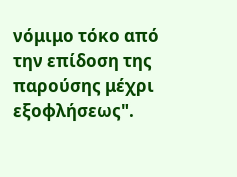νόμιμο τόκο από την επίδοση της παρούσης μέχρι εξοφλήσεως".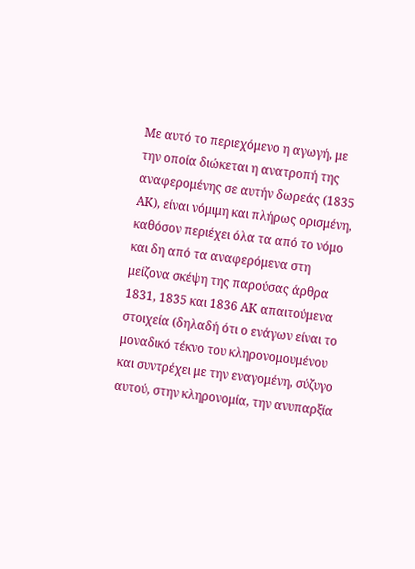Με αυτό το περιεχόμενο η αγωγή, με την οποία διώκεται η ανατροπή της αναφερομένης σε αυτήν δωρεάς (1835 ΑΚ), είναι νόμιμη και πλήρως ορισμένη, καθόσον περιέχει όλα τα από το νόμο και δη από τα αναφερόμενα στη μείζονα σκέψη της παρούσας άρθρα 1831, 1835 και 1836 ΑΚ απαιτούμενα στοιχεία (δηλαδή ότι ο ενάγων είναι το μοναδικό τέκνο του κληρονομουμένου και συντρέχει με την εναγομένη, σύζυγο αυτού, στην κληρονομία, την ανυπαρξία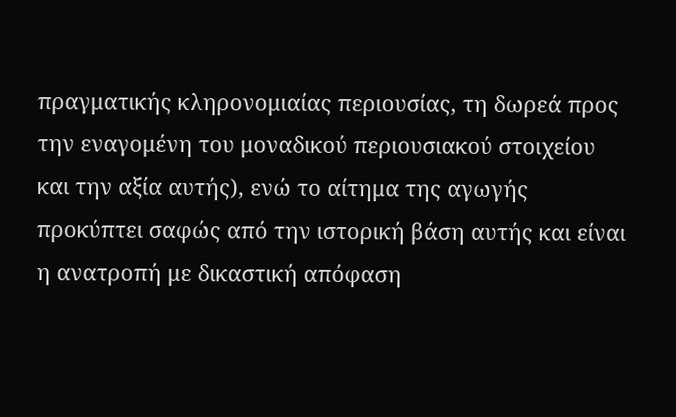πραγματικής κληρονομιαίας περιουσίας, τη δωρεά προς την εναγομένη του μοναδικού περιουσιακού στοιχείου και την αξία αυτής), ενώ το αίτημα της αγωγής προκύπτει σαφώς από την ιστορική βάση αυτής και είναι η ανατροπή με δικαστική απόφαση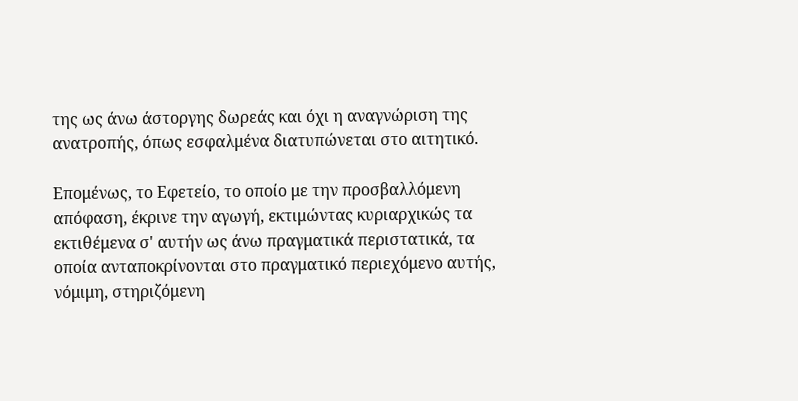της ως άνω άστοργης δωρεάς και όχι η αναγνώριση της ανατροπής, όπως εσφαλμένα διατυπώνεται στο αιτητικό.

Επομένως, το Εφετείο, το οποίο με την προσβαλλόμενη απόφαση, έκρινε την αγωγή, εκτιμώντας κυριαρχικώς τα εκτιθέμενα σ' αυτήν ως άνω πραγματικά περιστατικά, τα οποία ανταποκρίνονται στο πραγματικό περιεχόμενο αυτής, νόμιμη, στηριζόμενη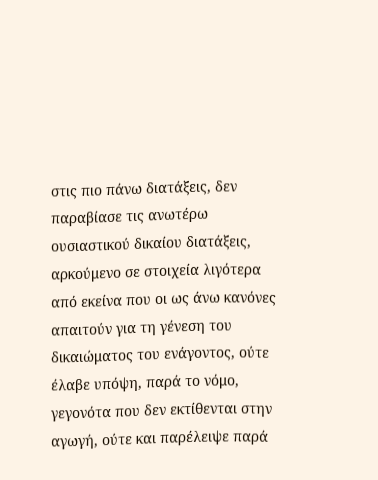στις πιο πάνω διατάξεις, δεν παραβίασε τις ανωτέρω ουσιαστικού δικαίου διατάξεις, αρκούμενο σε στοιχεία λιγότερα από εκείνα που οι ως άνω κανόνες απαιτούν για τη γένεση του δικαιώματος του ενάγοντος, ούτε έλαβε υπόψη, παρά το νόμο, γεγονότα που δεν εκτίθενται στην αγωγή, ούτε και παρέλειψε παρά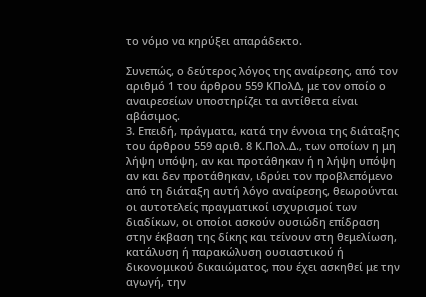το νόμο να κηρύξει απαράδεκτο.

Συνεπώς, ο δεύτερος λόγος της αναίρεσης, από τον αριθμό 1 του άρθρου 559 ΚΠολΔ, με τον οποίο ο αναιρεσείων υποστηρίζει τα αντίθετα είναι αβάσιμος.
3. Επειδή, πράγματα, κατά την έννοια της διάταξης του άρθρου 559 αριθ. 8 Κ.Πολ.Δ., των οποίων η μη λήψη υπόψη, αν και προτάθηκαν ή η λήψη υπόψη αν και δεν προτάθηκαν, ιδρύει τον προβλεπόμενο από τη διάταξη αυτή λόγο αναίρεσης, θεωρούνται οι αυτοτελείς πραγματικοί ισχυρισμοί των διαδίκων, οι οποίοι ασκούν ουσιώδη επίδραση στην έκβαση της δίκης και τείνουν στη θεμελίωση, κατάλυση ή παρακώλυση ουσιαστικού ή δικονομικού δικαιώματος, που έχει ασκηθεί με την αγωγή, την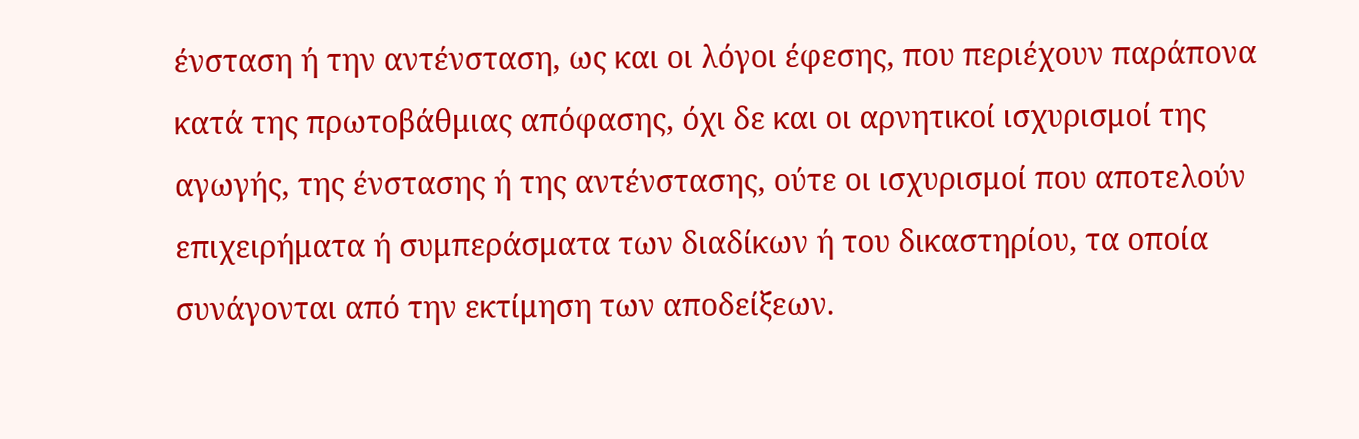ένσταση ή την αντένσταση, ως και οι λόγοι έφεσης, που περιέχουν παράπονα κατά της πρωτοβάθμιας απόφασης, όχι δε και οι αρνητικοί ισχυρισμοί της αγωγής, της ένστασης ή της αντένστασης, ούτε οι ισχυρισμοί που αποτελούν επιχειρήματα ή συμπεράσματα των διαδίκων ή του δικαστηρίου, τα οποία συνάγονται από την εκτίμηση των αποδείξεων.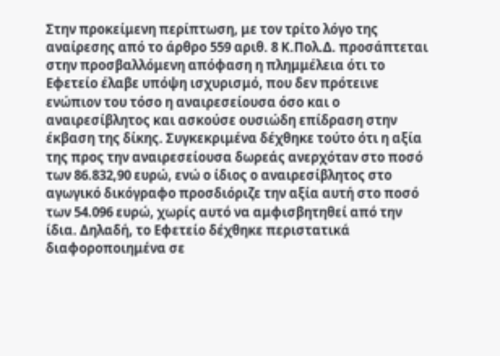Στην προκείμενη περίπτωση, με τον τρίτο λόγο της αναίρεσης από το άρθρο 559 αριθ. 8 Κ.Πολ.Δ. προσάπτεται στην προσβαλλόμενη απόφαση η πλημμέλεια ότι το Εφετείο έλαβε υπόψη ισχυρισμό, που δεν πρότεινε ενώπιον του τόσο η αναιρεσείουσα όσο και ο αναιρεσίβλητος και ασκούσε ουσιώδη επίδραση στην έκβαση της δίκης. Συγκεκριμένα δέχθηκε τούτο ότι η αξία της προς την αναιρεσείουσα δωρεάς ανερχόταν στο ποσό των 86.832,90 ευρώ, ενώ ο ίδιος ο αναιρεσίβλητος στο αγωγικό δικόγραφο προσδιόριζε την αξία αυτή στο ποσό των 54.096 ευρώ, χωρίς αυτό να αμφισβητηθεί από την ίδια. Δηλαδή, το Εφετείο δέχθηκε περιστατικά διαφοροποιημένα σε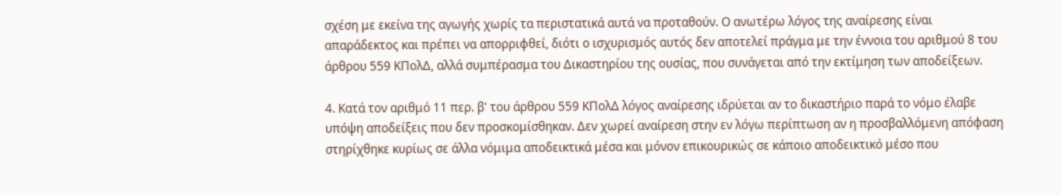σχέση με εκείνα της αγωγής χωρίς τα περιστατικά αυτά να προταθούν. Ο ανωτέρω λόγος της αναίρεσης είναι απαράδεκτος και πρέπει να απορριφθεί, διότι ο ισχυρισμός αυτός δεν αποτελεί πράγμα με την έννοια του αριθμού 8 του άρθρου 559 ΚΠολΔ, αλλά συμπέρασμα του Δικαστηρίου της ουσίας, που συνάγεται από την εκτίμηση των αποδείξεων.

4. Κατά τον αριθμό 11 περ. β' του άρθρου 559 ΚΠολΔ λόγος αναίρεσης ιδρύεται αν το δικαστήριο παρά το νόμο έλαβε υπόψη αποδείξεις που δεν προσκομίσθηκαν. Δεν χωρεί αναίρεση στην εν λόγω περίπτωση αν η προσβαλλόμενη απόφαση στηρίχθηκε κυρίως σε άλλα νόμιμα αποδεικτικά μέσα και μόνον επικουρικώς σε κάποιο αποδεικτικό μέσο που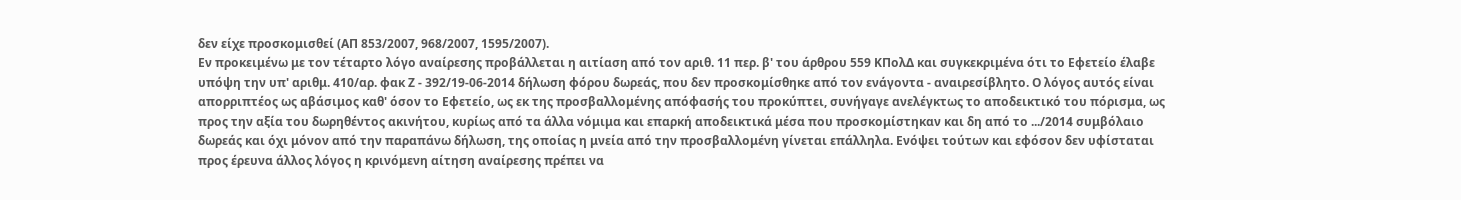δεν είχε προσκομισθεί (ΑΠ 853/2007, 968/2007, 1595/2007).
Εν προκειμένω με τον τέταρτο λόγο αναίρεσης προβάλλεται η αιτίαση από τον αριθ. 11 περ. β' του άρθρου 559 ΚΠολΔ και συγκεκριμένα ότι το Εφετείο έλαβε υπόψη την υπ' αριθμ. 410/αρ. φακ Ζ - 392/19-06-2014 δήλωση φόρου δωρεάς, που δεν προσκομίσθηκε από τον ενάγοντα - αναιρεσίβλητο. Ο λόγος αυτός είναι απορριπτέος ως αβάσιμος καθ' όσον το Εφετείο, ως εκ της προσβαλλομένης απόφασής του προκύπτει, συνήγαγε ανελέγκτως το αποδεικτικό του πόρισμα, ως προς την αξία του δωρηθέντος ακινήτου, κυρίως από τα άλλα νόμιμα και επαρκή αποδεικτικά μέσα που προσκομίστηκαν και δη από το .../2014 συμβόλαιο δωρεάς και όχι μόνον από την παραπάνω δήλωση, της οποίας η μνεία από την προσβαλλομένη γίνεται επάλληλα. Ενόψει τούτων και εφόσον δεν υφίσταται προς έρευνα άλλος λόγος η κρινόμενη αίτηση αναίρεσης πρέπει να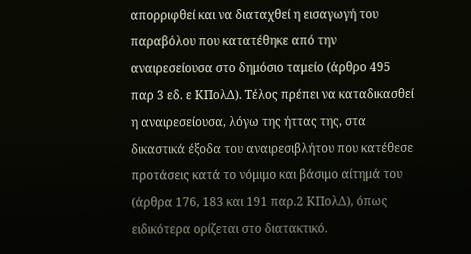απορριφθεί και να διαταχθεί η εισαγωγή του παραβόλου που κατατέθηκε από την αναιρεσείουσα στο δημόσιο ταμείο (άρθρο 495 παρ 3 εδ. ε ΚΠολΔ). Τέλος πρέπει να καταδικασθεί η αναιρεσείουσα, λόγω της ήττας της, στα δικαστικά έξοδα του αναιρεσιβλήτου που κατέθεσε προτάσεις κατά το νόμιμο και βάσιμο αίτημά του (άρθρα 176, 183 και 191 παρ.2 ΚΠολΔ), όπως ειδικότερα ορίζεται στο διατακτικό.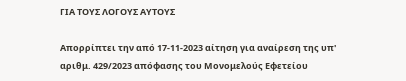ΓΙΑ ΤΟΥΣ ΛΟΓΟΥΣ ΑΥΤΟΥΣ

Απορρίπτει την από 17-11-2023 αίτηση για αναίρεση της υπ' αριθμ. 429/2023 απόφασης του Μονομελούς Εφετείου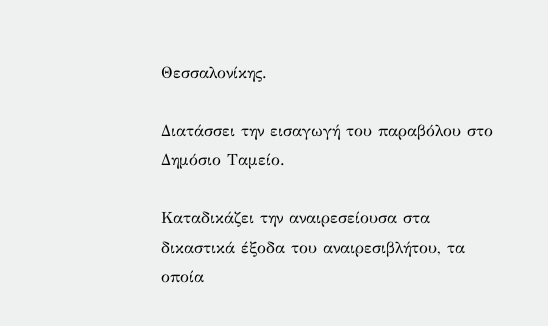Θεσσαλονίκης.

Διατάσσει την εισαγωγή του παραβόλου στο Δημόσιο Ταμείο.

Καταδικάζει την αναιρεσείουσα στα δικαστικά έξοδα του αναιρεσιβλήτου, τα οποία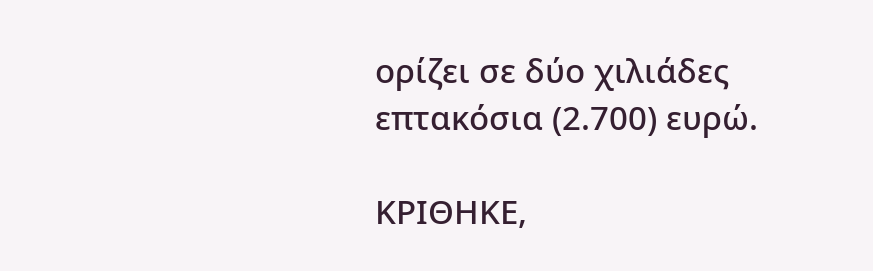ορίζει σε δύο χιλιάδες επτακόσια (2.700) ευρώ.

ΚΡΙΘΗΚΕ,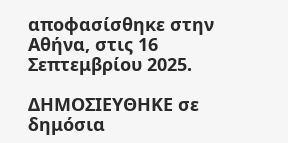αποφασίσθηκε στην Αθήνα, στις 16 Σεπτεμβρίου 2025.

ΔΗΜΟΣΙΕΥΘΗΚΕ σε δημόσια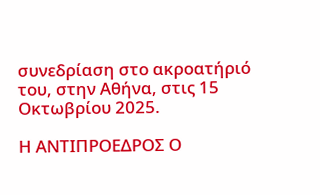συνεδρίαση στο ακροατήριό του, στην Αθήνα, στις 15 Οκτωβρίου 2025.

Η ΑΝΤΙΠΡΟΕΔΡΟΣ Ο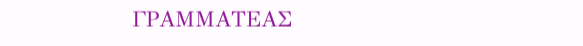ΓΡΑΜΜΑΤΕΑΣ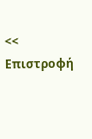<< Επιστροφή